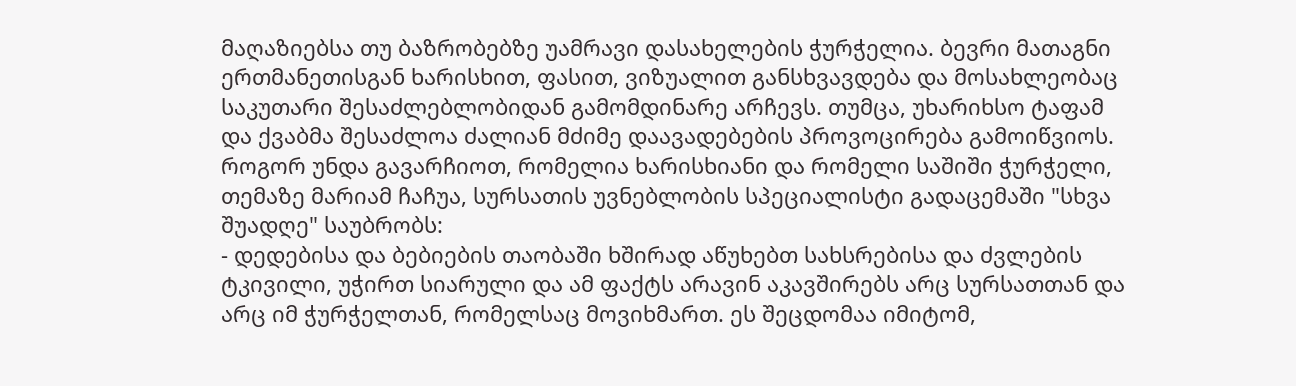მაღაზიებსა თუ ბაზრობებზე უამრავი დასახელების ჭურჭელია. ბევრი მათაგნი ერთმანეთისგან ხარისხით, ფასით, ვიზუალით განსხვავდება და მოსახლეობაც საკუთარი შესაძლებლობიდან გამომდინარე არჩევს. თუმცა, უხარიხსო ტაფამ და ქვაბმა შესაძლოა ძალიან მძიმე დაავადებების პროვოცირება გამოიწვიოს. როგორ უნდა გავარჩიოთ, რომელია ხარისხიანი და რომელი საშიში ჭურჭელი, თემაზე მარიამ ჩაჩუა, სურსათის უვნებლობის სპეციალისტი გადაცემაში "სხვა შუადღე" საუბრობს:
- დედებისა და ბებიების თაობაში ხშირად აწუხებთ სახსრებისა და ძვლების ტკივილი, უჭირთ სიარული და ამ ფაქტს არავინ აკავშირებს არც სურსათთან და არც იმ ჭურჭელთან, რომელსაც მოვიხმართ. ეს შეცდომაა იმიტომ,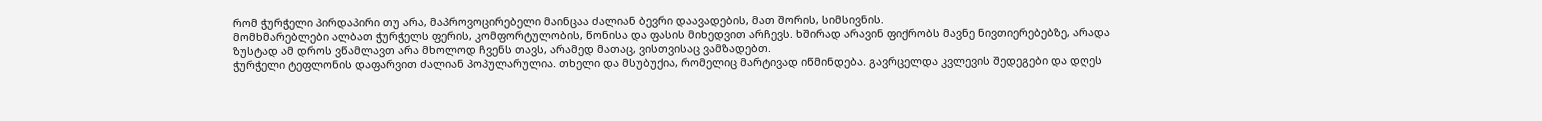რომ ჭურჭელი პირდაპირი თუ არა, მაპროვოცირებელი მაინცაა ძალიან ბევრი დაავადების, მათ შორის, სიმსივნის.
მომხმარებლები ალბათ ჭურჭელს ფერის, კომფორტულობის, წონისა და ფასის მიხედვით არჩევს. ხშირად არავინ ფიქრობს მავნე ნივთიერებებზე, არადა ზუსტად ამ დროს ვწამლავთ არა მხოლოდ ჩვენს თავს, არამედ მათაც, ვისთვისაც ვამზადებთ.
ჭურჭელი ტეფლონის დაფარვით ძალიან პოპულარულია. თხელი და მსუბუქია, რომელიც მარტივად იწმინდება. გავრცელდა კვლევის შედეგები და დღეს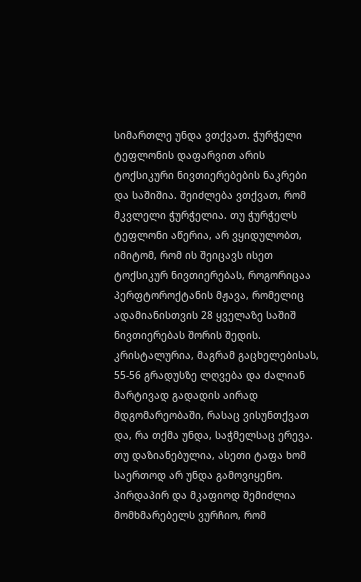სიმართლე უნდა ვთქვათ. ჭურჭელი ტეფლონის დაფარვით არის ტოქსიკური ნივთიერებების ნაკრები და საშიშია. შეიძლება ვთქვათ, რომ მკვლელი ჭურჭელია. თუ ჭურჭელს ტეფლონი აწერია, არ ვყიდულობთ, იმიტომ, რომ ის შეიცავს ისეთ ტოქსიკურ ნივთიერებას, როგორიცაა პერფტოროქტანის მჟავა, რომელიც ადამიანისთვის 28 ყველაზე საშიშ ნივთიერებას შორის შედის. კრისტალურია, მაგრამ გაცხელებისას, 55-56 გრადუსზე ლღვება და ძალიან მარტივად გადადის აირად მდგომარეობაში, რასაც ვისუნთქვათ და, რა თქმა უნდა, საჭმელსაც ერევა. თუ დაზიანებულია, ასეთი ტაფა ხომ საერთოდ არ უნდა გამოვიყენო. პირდაპირ და მკაფიოდ შემიძლია მომხმარებელს ვურჩიო, რომ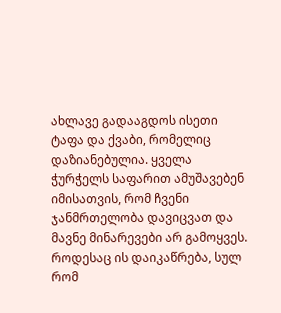ახლავე გადააგდოს ისეთი ტაფა და ქვაბი, რომელიც დაზიანებულია. ყველა ჭურჭელს საფარით ამუშავებენ იმისათვის, რომ ჩვენი ჯანმრთელობა დავიცვათ და მავნე მინარევები არ გამოყვეს. როდესაც ის დაიკაწრება, სულ რომ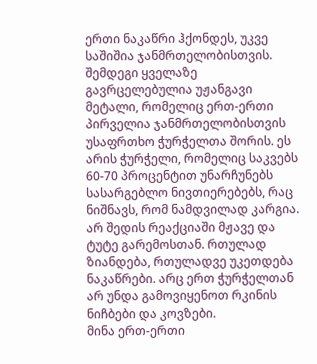ერთი ნაკაწრი ჰქონდეს, უკვე საშიშია ჯანმრთელობისთვის.
შემდეგი ყველაზე გავრცელებულია უჟანგავი მეტალი, რომელიც ერთ-ერთი პირველია ჯანმრთელობისთვის უსაფრთხო ჭურჭელთა შორის. ეს არის ჭურჭელი, რომელიც საკვებს 60-70 პროცენტით უნარჩუნებს სასარგებლო ნივთიერებებს, რაც ნიშნავს, რომ ნამდვილად კარგია. არ შედის რეაქციაში მჟავე და ტუტე გარემოსთან. რთულად ზიანდება, რთულადვე უკეთდება ნაკაწრები. არც ერთ ჭურჭელთან არ უნდა გამოვიყენოთ რკინის ნიჩბები და კოვზები.
მინა ერთ-ერთი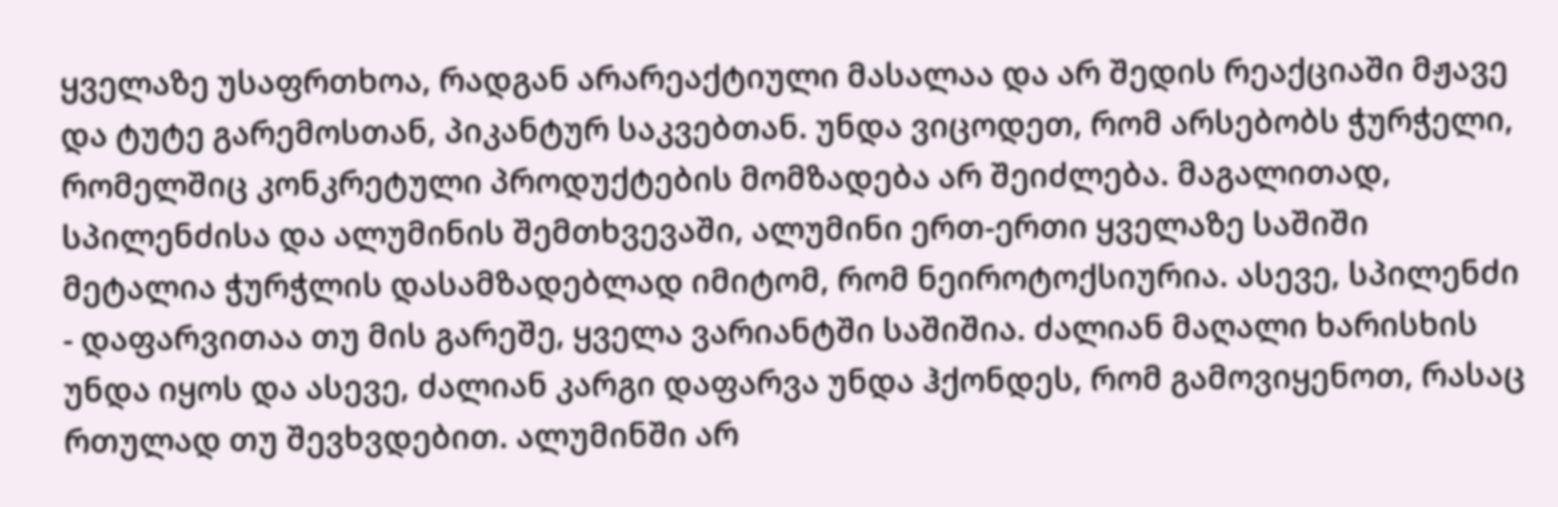ყველაზე უსაფრთხოა, რადგან არარეაქტიული მასალაა და არ შედის რეაქციაში მჟავე და ტუტე გარემოსთან, პიკანტურ საკვებთან. უნდა ვიცოდეთ, რომ არსებობს ჭურჭელი, რომელშიც კონკრეტული პროდუქტების მომზადება არ შეიძლება. მაგალითად, სპილენძისა და ალუმინის შემთხვევაში, ალუმინი ერთ-ერთი ყველაზე საშიში მეტალია ჭურჭლის დასამზადებლად იმიტომ, რომ ნეიროტოქსიურია. ასევე, სპილენძი - დაფარვითაა თუ მის გარეშე, ყველა ვარიანტში საშიშია. ძალიან მაღალი ხარისხის უნდა იყოს და ასევე, ძალიან კარგი დაფარვა უნდა ჰქონდეს, რომ გამოვიყენოთ, რასაც რთულად თუ შევხვდებით. ალუმინში არ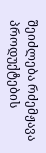შეიძლება რძემჟავა პროდუქტების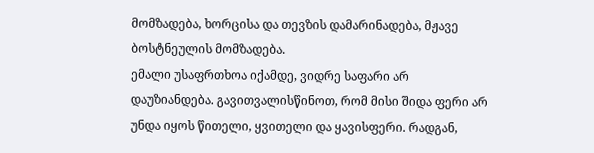მომზადება, ხორცისა და თევზის დამარინადება, მჟავე ბოსტნეულის მომზადება.
ემალი უსაფრთხოა იქამდე, ვიდრე საფარი არ დაუზიანდება. გავითვალისწინოთ, რომ მისი შიდა ფერი არ უნდა იყოს წითელი, ყვითელი და ყავისფერი. რადგან,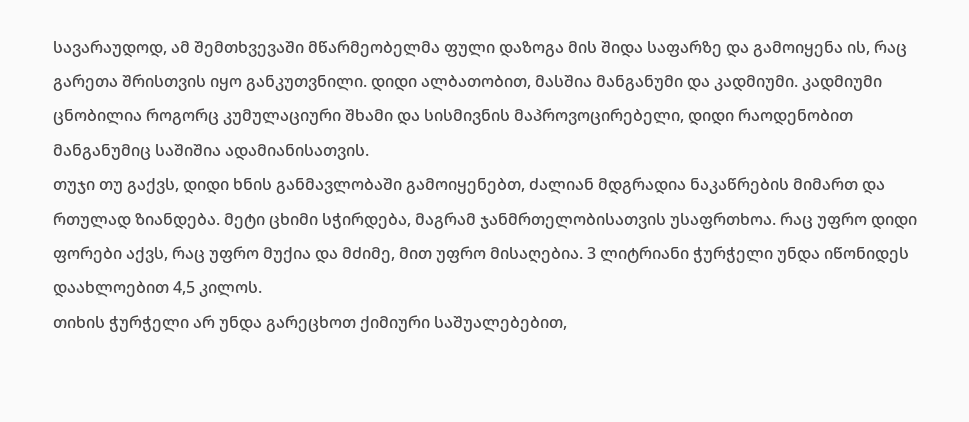სავარაუდოდ, ამ შემთხვევაში მწარმეობელმა ფული დაზოგა მის შიდა საფარზე და გამოიყენა ის, რაც გარეთა შრისთვის იყო განკუთვნილი. დიდი ალბათობით, მასშია მანგანუმი და კადმიუმი. კადმიუმი ცნობილია როგორც კუმულაციური შხამი და სისმივნის მაპროვოცირებელი, დიდი რაოდენობით მანგანუმიც საშიშია ადამიანისათვის.
თუჯი თუ გაქვს, დიდი ხნის განმავლობაში გამოიყენებთ, ძალიან მდგრადია ნაკაწრების მიმართ და რთულად ზიანდება. მეტი ცხიმი სჭირდება, მაგრამ ჯანმრთელობისათვის უსაფრთხოა. რაც უფრო დიდი ფორები აქვს, რაც უფრო მუქია და მძიმე, მით უფრო მისაღებია. 3 ლიტრიანი ჭურჭელი უნდა იწონიდეს დაახლოებით 4,5 კილოს.
თიხის ჭურჭელი არ უნდა გარეცხოთ ქიმიური საშუალებებით,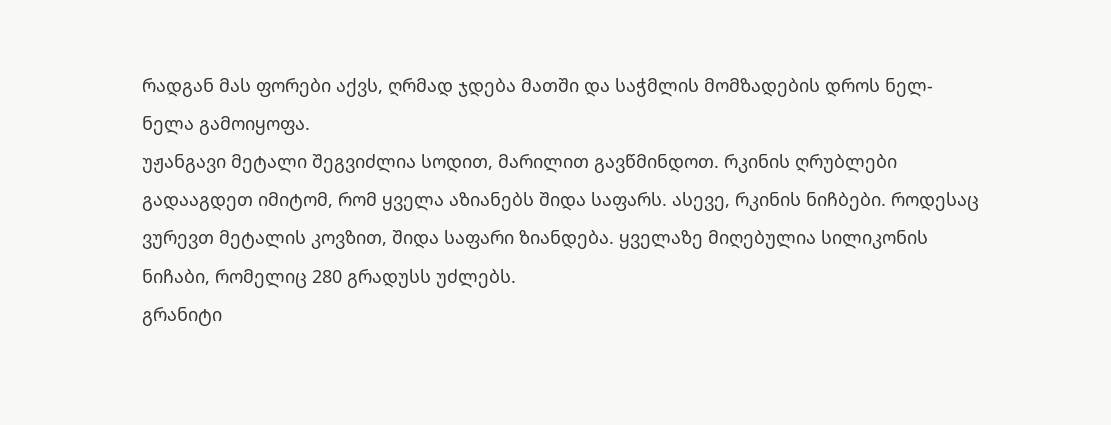რადგან მას ფორები აქვს, ღრმად ჯდება მათში და საჭმლის მომზადების დროს ნელ-ნელა გამოიყოფა.
უჟანგავი მეტალი შეგვიძლია სოდით, მარილით გავწმინდოთ. რკინის ღრუბლები გადააგდეთ იმიტომ, რომ ყველა აზიანებს შიდა საფარს. ასევე, რკინის ნიჩბები. როდესაც ვურევთ მეტალის კოვზით, შიდა საფარი ზიანდება. ყველაზე მიღებულია სილიკონის ნიჩაბი, რომელიც 280 გრადუსს უძლებს.
გრანიტი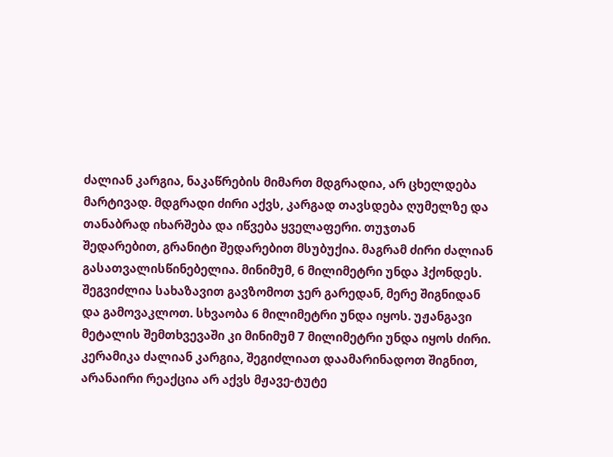ძალიან კარგია, ნაკაწრების მიმართ მდგრადია, არ ცხელდება მარტივად. მდგრადი ძირი აქვს, კარგად თავსდება ღუმელზე და თანაბრად იხარშება და იწვება ყველაფერი. თუჯთან შედარებით, გრანიტი შედარებით მსუბუქია. მაგრამ ძირი ძალიან გასათვალისწინებელია. მინიმუმ, 6 მილიმეტრი უნდა ჰქონდეს. შეგვიძლია სახაზავით გავზომოთ ჯერ გარედან, მერე შიგნიდან და გამოვაკლოთ. სხვაობა 6 მილიმეტრი უნდა იყოს. უჟანგავი მეტალის შემთხვევაში კი მინიმუმ 7 მილიმეტრი უნდა იყოს ძირი.
კერამიკა ძალიან კარგია, შეგიძლიათ დაამარინადოთ შიგნით, არანაირი რეაქცია არ აქვს მჟავე-ტუტე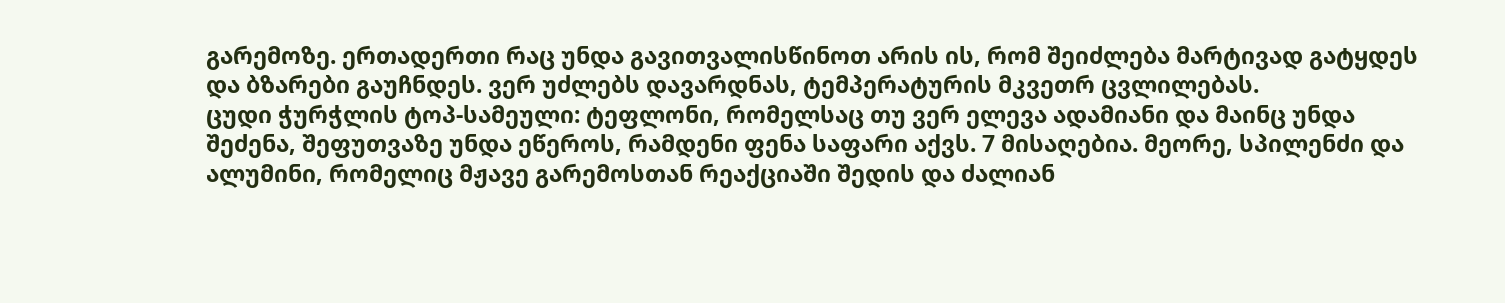გარემოზე. ერთადერთი რაც უნდა გავითვალისწინოთ არის ის, რომ შეიძლება მარტივად გატყდეს და ბზარები გაუჩნდეს. ვერ უძლებს დავარდნას, ტემპერატურის მკვეთრ ცვლილებას.
ცუდი ჭურჭლის ტოპ-სამეული: ტეფლონი, რომელსაც თუ ვერ ელევა ადამიანი და მაინც უნდა შეძენა, შეფუთვაზე უნდა ეწეროს, რამდენი ფენა საფარი აქვს. 7 მისაღებია. მეორე, სპილენძი და ალუმინი, რომელიც მჟავე გარემოსთან რეაქციაში შედის და ძალიან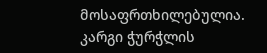მოსაფრთხილებულია.
კარგი ჭურჭლის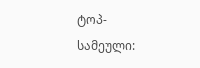ტოპ-სამეული: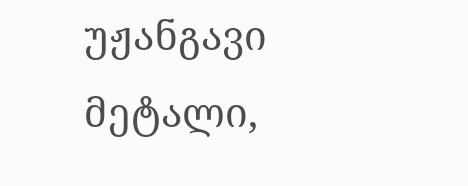უჟანგავი მეტალი,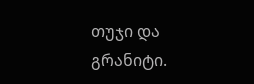თუჯი და გრანიტი.